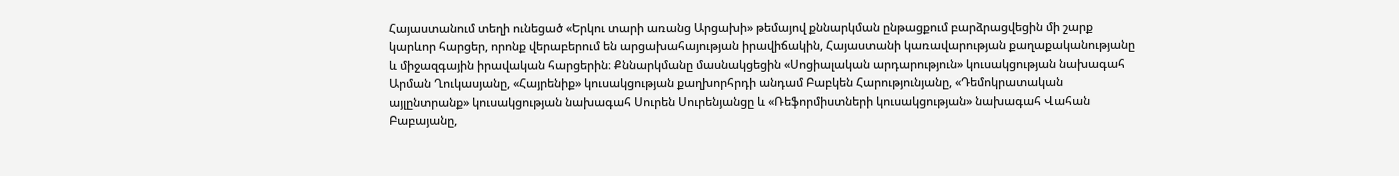Հայաստանում տեղի ունեցած «Երկու տարի առանց Արցախի» թեմայով քննարկման ընթացքում բարձրացվեցին մի շարք կարևոր հարցեր, որոնք վերաբերում են արցախահայության իրավիճակին, Հայաստանի կառավարության քաղաքականությանը և միջազգային իրավական հարցերին։ Քննարկմանը մասնակցեցին «Սոցիալական արդարություն» կուսակցության նախագահ Արման Ղուկասյանը, «Հայրենիք» կուսակցության քաղխորհրդի անդամ Բաբկեն Հարությունյանը, «Դեմոկրատական այլընտրանք» կուսակցության նախագահ Սուրեն Սուրենյանցը և «Ռեֆորմիստների կուսակցության» նախագահ Վահան Բաբայանը,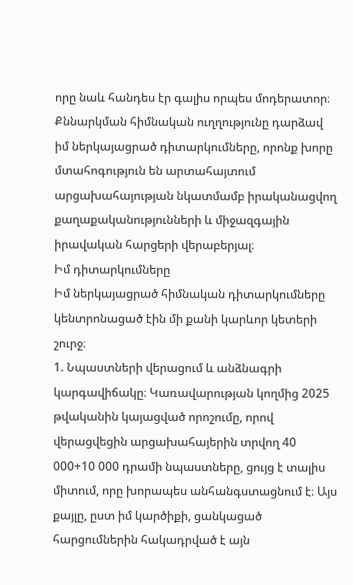որը նաև հանդես էր գալիս որպես մոդերատոր։
Քննարկման հիմնական ուղղությունը դարձավ իմ ներկայացրած դիտարկումները, որոնք խորը մտահոգություն են արտահայտում արցախահայության նկատմամբ իրականացվող քաղաքականությունների և միջազգային իրավական հարցերի վերաբերյալ։
Իմ դիտարկումները
Իմ ներկայացրած հիմնական դիտարկումները կենտրոնացած էին մի քանի կարևոր կետերի շուրջ։
1. Նպաստների վերացում և անձնագրի կարգավիճակը։ Կառավարության կողմից 2025 թվականին կայացված որոշումը, որով վերացվեցին արցախահայերին տրվող 40 000+10 000 դրամի նպաստները, ցույց է տալիս միտում, որը խորապես անհանգստացնում է։ Այս քայլը, ըստ իմ կարծիքի, ցանկացած հարցումներին հակադրված է այն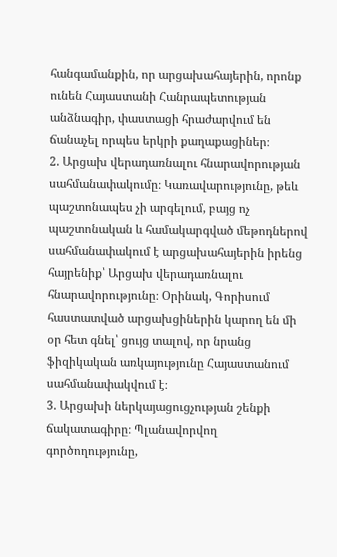հանգամանքին, որ արցախահայերին, որոնք ունեն Հայաստանի Հանրապետության անձնագիր, փաստացի հրաժարվում են ճանաչել որպես երկրի քաղաքացիներ։
2. Արցախ վերադառնալու հնարավորության սահմանափակումը։ Կառավարությունը, թեև պաշտոնապես չի արգելում, բայց ոչ պաշտոնական և համակարգված մեթոդներով սահմանափակում է արցախահայերին իրենց հայրենիք՝ Արցախ վերադառնալու հնարավորությունը։ Օրինակ, Գորիսում հաստատված արցախցիներին կարող են մի օր հետ գնել՝ ցույց տալով, որ նրանց ֆիզիկական առկայությունը Հայաստանում սահմանափակվում է։
3. Արցախի ներկայացուցչության շենքի ճակատագիրը։ Պլանավորվող գործողությունը,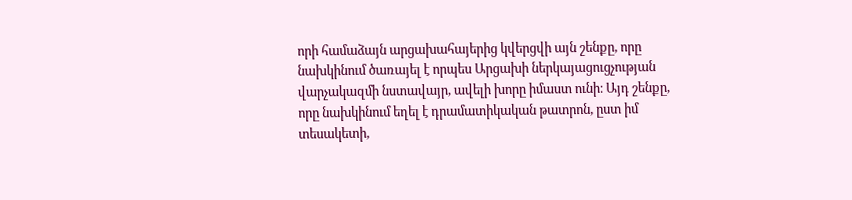որի համաձայն արցախահայերից կվերցվի այն շենքը, որը նախկինում ծառայել է որպես Արցախի ներկայացուցչության վարչակազմի նստավայր, ավելի խորը իմաստ ունի։ Այդ շենքը, որը նախկինում եղել է դրամատիկական թատրոն, ըստ իմ տեսակետի,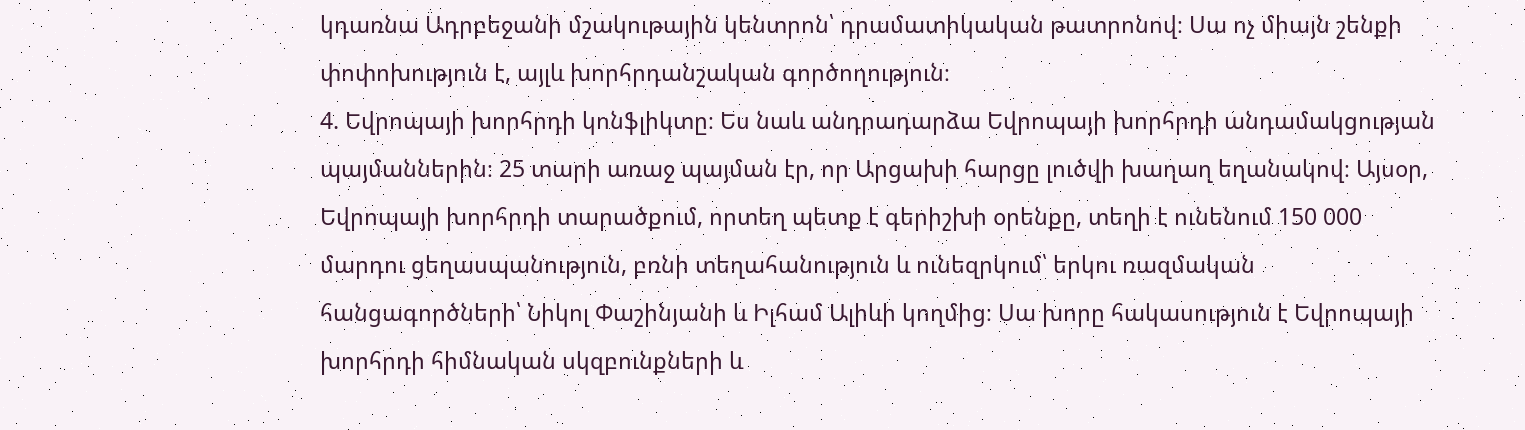կդառնա Ադրբեջանի մշակութային կենտրոն՝ դրամատիկական թատրոնով։ Սա ոչ միայն շենքի փոփոխություն է, այլև խորհրդանշական գործողություն։
4. Եվրոպայի խորհրդի կոնֆլիկտը։ Ես նաև անդրադարձա Եվրոպայի խորհրդի անդամակցության պայմաններին։ 25 տարի առաջ պայման էր, որ Արցախի հարցը լուծվի խաղաղ եղանակով։ Այսօր, Եվրոպայի խորհրդի տարածքում, որտեղ պետք է գերիշխի օրենքը, տեղի է ունենում 150 000 մարդու ցեղասպանություն, բռնի տեղահանություն և ունեզրկում՝ երկու ռազմական հանցագործների՝ Նիկոլ Փաշինյանի և Իլհամ Ալիևի կողմից։ Սա խորը հակասություն է Եվրոպայի խորհրդի հիմնական սկզբունքների և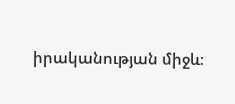իրականության միջև։